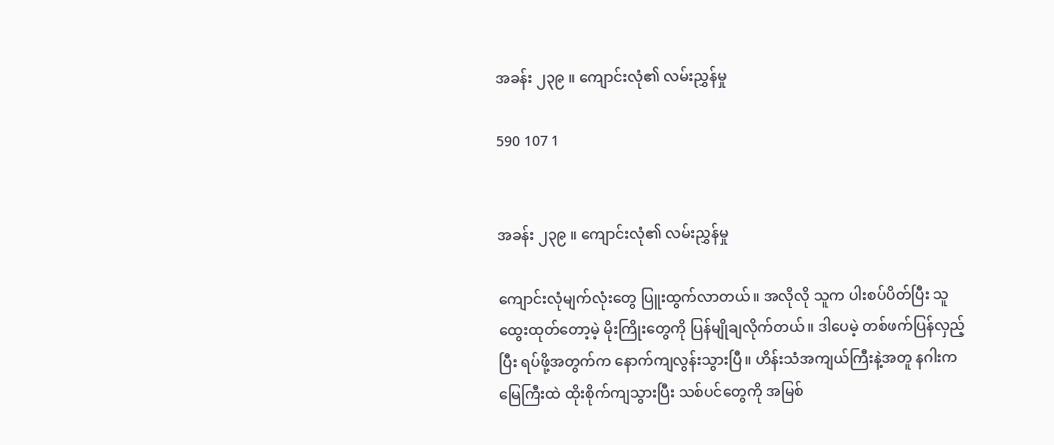အခန်း ၂၃၉ ။ ကျောင်းလုံ၏ လမ်းညွှန်မှု

590 107 1


အခန်း ၂၃၉ ။ ကျောင်းလုံ၏ လမ်းညွှန်မှု

ကျောင်းလုံမျက်လုံးတွေ ပြူးထွက်လာတယ်။ အလိုလို သူက ပါးစပ်ပိတ်ပြီး သူထွေးထုတ်တော့မဲ့ မိုးကြိုးတွေကို ပြန်မျိုချလိုက်တယ်။ ဒါပေမဲ့ တစ်ဖက်ပြန်လှည့်ပြီး ရပ်ဖို့အတွက်က နောက်ကျလွန်းသွားပြီ။ ဟိန်းသံအကျယ်ကြီးနဲ့အတူ နဂါးက မြေကြီးထဲ ထိုးစိုက်ကျသွားပြီး သစ်ပင်တွေကို အမြစ်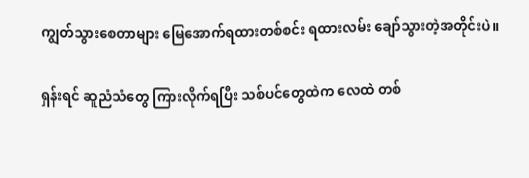ကျွတ်သွားစေတာများ မြေအောက်ရထားတစ်စင်း ရထားလမ်း ချော်သွားတဲ့အတိုင်းပဲ။

ရှန်းရင် ဆူညံသံတွေ ကြားလိုက်ရပြီး သစ်ပင်တွေထဲက လေထဲ တစ်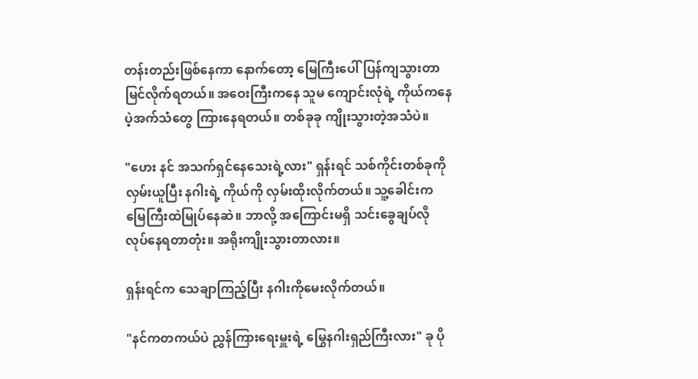တန်းတည်းဖြစ်နေကာ နောက်တော့ မြေကြီးပေါ်ပြန်ကျသွားတာ မြင်လိုက်ရတယ်။ အဝေးကြီးကနေ သူမ ကျောင်းလုံရဲ့ ကိုယ်ကနေ ပဲ့အက်သံတွေ ကြားနေရတယ်။ တစ်ခုခု ကျိုးသွားတဲ့အသံပဲ။

"ဟေး နင် အသက်ရှင်နေသေးရဲ့လား" ရှန်းရင် သစ်ကိုင်းတစ်ခုကို လှမ်းယူပြီး နဂါးရဲ့ ကိုယ်ကို လှမ်းထိုးလိုက်တယ်။ သူ့ခေါင်းက မြေကြီးထဲမြုပ်နေဆဲ။ ဘာလို့ အကြောင်းမရှိ သင်းခွေချပ်လို လုပ်နေရတာတုံး။ အရိုးကျိုးသွားတာလား။

ရှန်းရင်က သေချာကြည့်ပြီး နဂါးကိုမေးလိုက်တယ်။

"နင်ကတကယ်ပဲ ညွှန်ကြားရေးမှူးရဲ့ မြွေနဂါးရှည်ကြီးလား" ခု ပို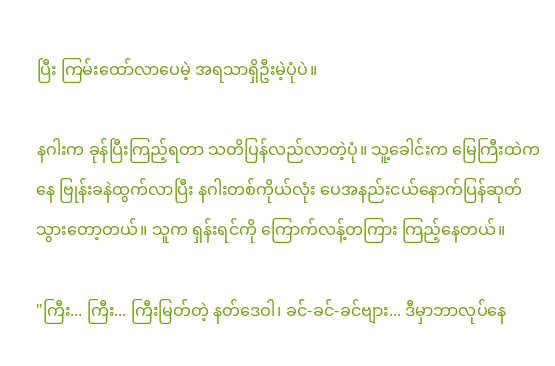ပြီး ကြမ်းထော်လာပေမဲ့ အရသာရှိဦးမဲ့ပုံပဲ။

နဂါးက ခုန်ပြီးကြည့်ရတာ သတိပြန်လည်လာတဲ့ပုံ။ သူ့ခေါင်းက မြေကြီးထဲကနေ ဗြုန်းခနဲထွက်လာပြီး နဂါးတစ်ကိုယ်လုံး ပေအနည်းငယ်နောက်ပြန်ဆုတ်သွားတော့တယ်။ သူက ရှန်းရင်ကို ကြောက်လန့်တကြား ကြည့်နေတယ်။

"ကြီး... ကြီး... ကြီးမြတ်တဲ့ နတ်ဒေဝါ၊ ခင်-ခင်-ခင်ဗျား... ဒီမှာဘာလုပ်နေ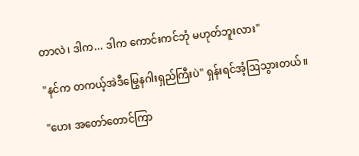တာလဲ၊ ဒါက... ဒါက ကောင်းကင်ဘုံ မဟုတ်ဘူးလား"

"နင်က တကယ့်အဲဒီမြွေနဂါးရှည်ကြီးပဲ" ရှန်းရင်အံ့ဩသွားတယ်။

"ဟေး အတော်တောင်ကြာ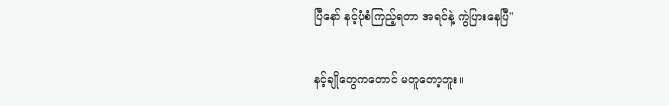ပြီနော် နင့်ပုံစံကြည့်ရတာ အရင်နဲ့ ကွဲပြားနေပြီ"

နင့်ချိုတွေကတောင် မတူတော့ဘူး။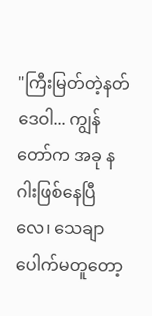"ကြီးမြတ်တဲ့နတ်ဒေဝါ... ကျွန်တော်က အခု နဂါးဖြစ်နေပြီလေ၊ သေချာပေါက်မတူတော့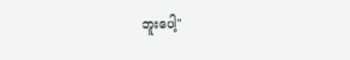ဘူးပေါ့"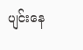ပျင်းနေ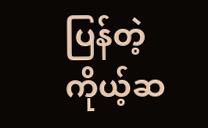ပြန်တဲ့ ကိုယ့်ဆ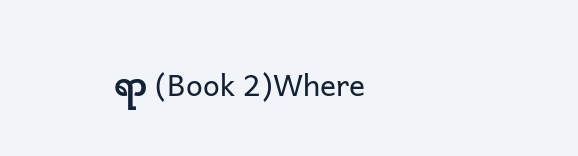ရာ (Book 2)Where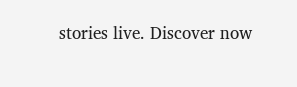stories live. Discover now